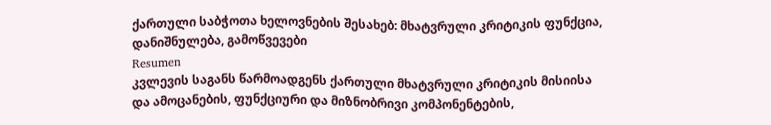ქართული საბჭოთა ხელოვნების შესახებ: მხატვრული კრიტიკის ფუნქცია, დანიშნულება, გამოწვევები
Resumen
კვლევის საგანს წარმოადგენს ქართული მხატვრული კრიტიკის მისიისა და ამოცანების, ფუნქციური და მიზნობრივი კომპონენტების,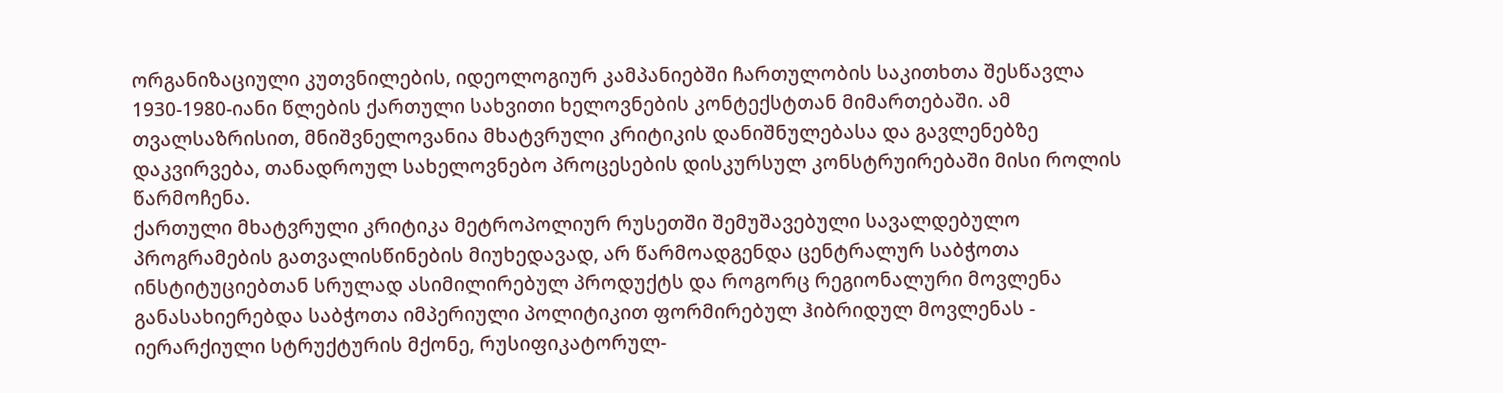ორგანიზაციული კუთვნილების, იდეოლოგიურ კამპანიებში ჩართულობის საკითხთა შესწავლა 1930-1980-იანი წლების ქართული სახვითი ხელოვნების კონტექსტთან მიმართებაში. ამ თვალსაზრისით, მნიშვნელოვანია მხატვრული კრიტიკის დანიშნულებასა და გავლენებზე დაკვირვება, თანადროულ სახელოვნებო პროცესების დისკურსულ კონსტრუირებაში მისი როლის წარმოჩენა.
ქართული მხატვრული კრიტიკა მეტროპოლიურ რუსეთში შემუშავებული სავალდებულო პროგრამების გათვალისწინების მიუხედავად, არ წარმოადგენდა ცენტრალურ საბჭოთა ინსტიტუციებთან სრულად ასიმილირებულ პროდუქტს და როგორც რეგიონალური მოვლენა განასახიერებდა საბჭოთა იმპერიული პოლიტიკით ფორმირებულ ჰიბრიდულ მოვლენას - იერარქიული სტრუქტურის მქონე, რუსიფიკატორულ-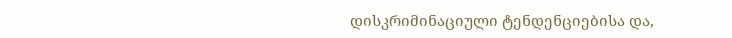დისკრიმინაციული ტენდენციებისა და,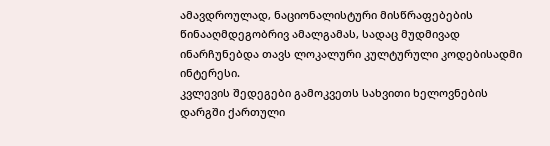ამავდროულად, ნაციონალისტური მისწრაფებების წინააღმდეგობრივ ამალგამას, სადაც მუდმივად ინარჩუნებდა თავს ლოკალური კულტურული კოდებისადმი ინტერესი.
კვლევის შედეგები გამოკვეთს სახვითი ხელოვნების დარგში ქართული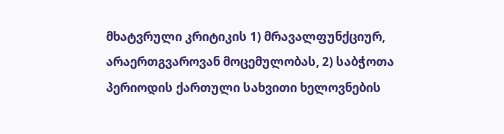მხატვრული კრიტიკის 1) მრავალფუნქციურ, არაერთგვაროვან მოცემულობას, 2) საბჭოთა პერიოდის ქართული სახვითი ხელოვნების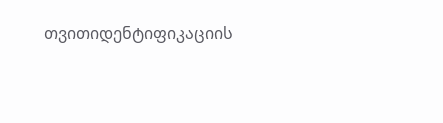თვითიდენტიფიკაციის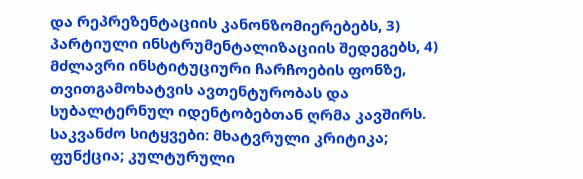და რეპრეზენტაციის კანონზომიერებებს, 3) პარტიული ინსტრუმენტალიზაციის შედეგებს, 4) მძლავრი ინსტიტუციური ჩარჩოების ფონზე, თვითგამოხატვის ავთენტურობას და სუბალტერნულ იდენტობებთან ღრმა კავშირს.
საკვანძო სიტყვები: მხატვრული კრიტიკა; ფუნქცია; კულტურული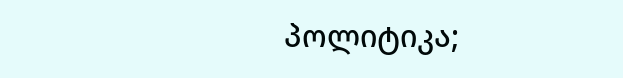პოლიტიკა;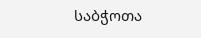საბჭოთა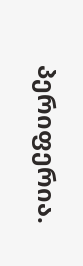პერიფერია.